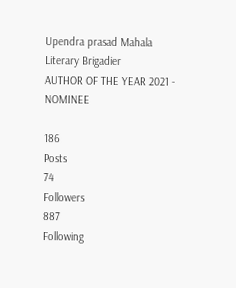Upendra prasad Mahala
Literary Brigadier
AUTHOR OF THE YEAR 2021 - NOMINEE

186
Posts
74
Followers
887
Following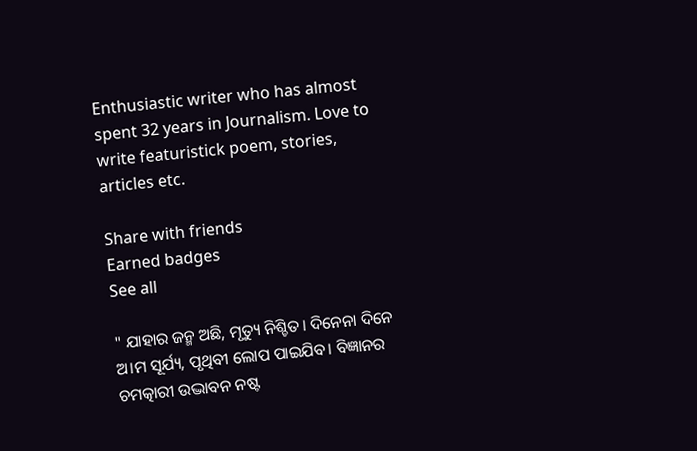Enthusiastic writer who has almost spent 32 years in Journalism. Love to write featuristick poem, stories, articles etc.

Share with friends
Earned badges
See all

" ଯାହାର ଜନ୍ମ ଅଛି, ମୃତ୍ୟୁ ନିଶ୍ଚିତ। ଦିନେନା ଦିନେ ଅ।ମ ସୂର୍ଯ୍ୟ, ପୃଥିବୀ ଲୋପ ପାଇଯିବ। ବିଜ୍ଞାନର ଚମତ୍କାରୀ ଉଦ୍ଭାବନ ନଷ୍ଟ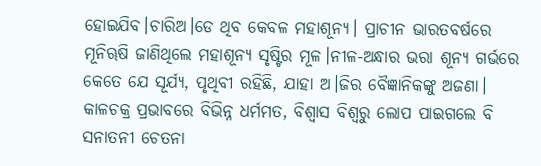ହୋଇଯିବ।ଚାରିଅ।ଡେ ଥିବ କେବଳ ମହାଶୂନ୍ୟ। ପ୍ରାଚୀନ ଭାରତବର୍ଷରେ ମୂନିୠଷି ଜାଣିଥିଲେ ମହାଶୂନ୍ୟ ସୃଷ୍ଟିର ମୂଳ।ନୀଳ-ଅନ୍ଧାର ଭରା ଶୂନ୍ୟ ଗର୍ଭରେ କେତେ ଯେ ସୂର୍ଯ୍ୟ, ପୃଥିବୀ ରହିଛି, ଯାହା ଅ।ଜିର ବୈଜ୍ଞାନିକଙ୍କୁ ଅଜଣା। କାଳଚକ୍ର ପ୍ରଭାବରେ ବିଭିନ୍ନ ଧର୍ମମତ, ବିଶ୍ବାସ ବିଶ୍ବରୁ ଲୋପ ପାଇଗଲେ ବି ସନାତନୀ ଚେତନା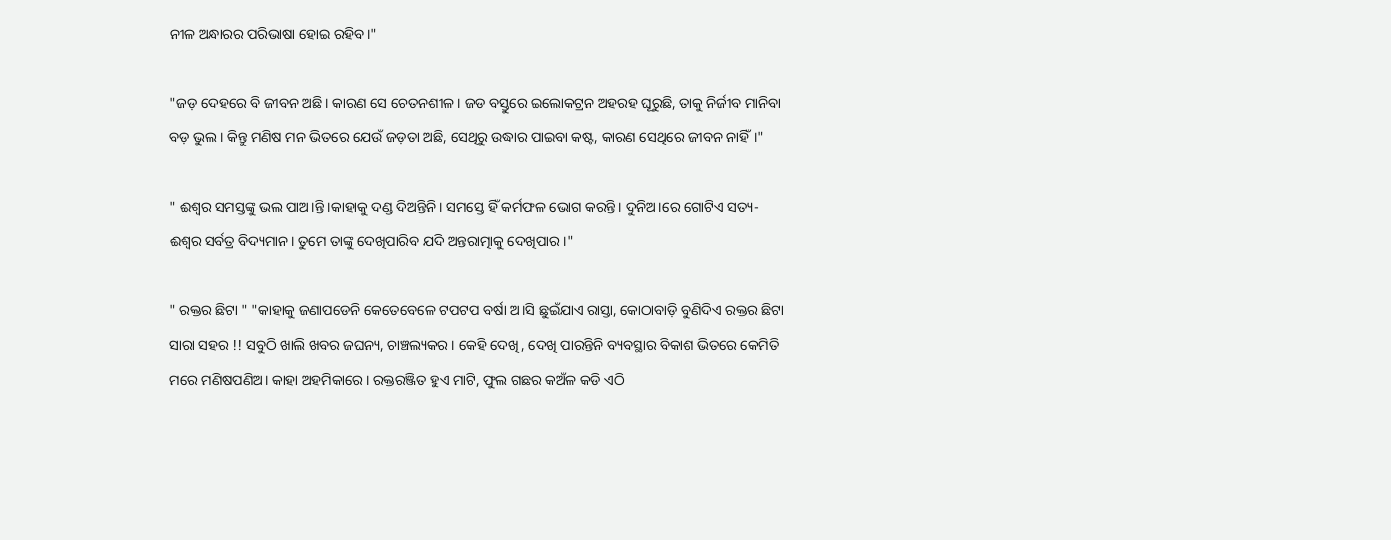ନୀଳ ଅନ୍ଧାରର ପରିଭାଷା ହୋଇ ରହିବ।"

"ଜଡ଼ ଦେହରେ ବି ଜୀବନ ଅଛି। କାରଣ ସେ ଚେତନଶୀଳ। ଜଡ ବସ୍ତୁରେ ଇଲୋକଟ୍ରନ ଅହରହ ଘୂରୁଛି, ତାକୁ ନିର୍ଜୀବ ମାନିବା ବଡ଼ ଭୁଲ। କିନ୍ତୁ ମଣିଷ ମନ ଭିତରେ ଯେଉଁ ଜଡ଼ତା ଅଛି, ସେଥିରୁ ଉଦ୍ଧାର ପାଇବା କଷ୍ଟ, କାରଣ ସେଥିରେ ଜୀବନ ନାହିଁ।"

" ଈଶ୍ବର ସମସ୍ତଙ୍କୁ ଭଲ ପାଅ।ନ୍ତି।କାହାକୁ ଦଣ୍ଡ ଦିଅନ୍ତିନି। ସମସ୍ତେ ହିଁ କର୍ମଫଳ ଭୋଗ କରନ୍ତି। ଦୁନିଅ।ରେ ଗୋଟିଏ ସତ୍ୟ- ଈଶ୍ବର ସର୍ବତ୍ର ବିଦ୍ୟମାନ। ତୁମେ ତାଙ୍କୁ ଦେଖିପାରିବ ଯଦି ଅନ୍ତରାତ୍ମାକୁ ଦେଖିପାର।"

" ରକ୍ତର ଛିଟା " "କାହାକୁ ଜଣାପଡେନି କେତେବେଳେ ଟପଟପ ବର୍ଷା ଅ।ସି ଛୁଇଁଯାଏ ରାସ୍ତା, କୋଠାବାଡ଼ି ବୁଣିଦିଏ ରକ୍ତର ଛିଟା ସାରା ସହର !! ସବୁଠି ଖାଲି ଖବର ଜଘନ୍ୟ, ଚାଞ୍ଚଲ୍ୟକର । କେହି ଦେଖି, ଦେଖି ପାରନ୍ତିନି ବ୍ୟବସ୍ଥାର ବିକାଶ ଭିତରେ କେମିତି ମରେ ମଣିଷପଣିଅ। କାହା ଅହମିକାରେ। ରକ୍ତରଞ୍ଜିତ ହୁଏ ମାଟି, ଫୁଲ ଗଛର କଅଁଳ କଡି ଏଠି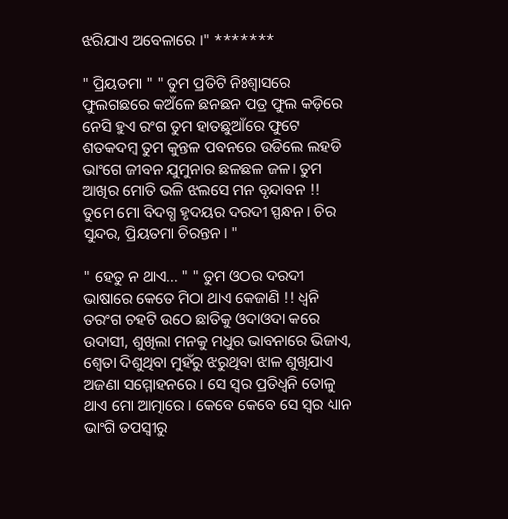ଝରିଯାଏ ଅବେଳାରେ ।" *******

" ପ୍ରିୟତମା " " ତୁମ ପ୍ରତିଟି ନିଃଶ୍ବାସରେ ଫୁଲଗଛରେ କଅଁଳେ ଛନଛନ ପତ୍ର ଫୁଲ କଡ଼ିରେ ନେସି ହୁଏ ରଂଗ ତୁମ ହାତଛୁଆଁରେ ଫୁଟେ ଶତକଦମ୍ବ ତୁମ କୁନ୍ତଳ ପବନରେ ଉଡିଲେ ଲହଡି ଭାଂଗେ ଜୀବନ ଯୁମୁନାର ଛଳଛଳ ଜଳ। ତୁମ ଆଖିର ମୋତି ଭଳି ଝଲସେ ମନ ବୃନ୍ଦାବନ !! ତୁମେ ମୋ ବିଦଗ୍ଧ ହୃଦୟର ଦରଦୀ ସ୍ପନ୍ଧନ। ଚିର ସୁନ୍ଦର, ପ୍ରିୟତମା ଚିରନ୍ତନ। "

" ହେତୁ ନ ଥାଏ... " " ତୁମ ଓଠର ଦରଦୀ ଭାଷାରେ କେତେ ମିଠା ଥାଏ କେଜାଣି !! ଧ୍ବନି ତରଂଗ ଚହଟି ଉଠେ ଛାତିକୁ ଓଦାଓଦା କରେ ଉଦାସୀ, ଶୁଖିଲା ମନକୁ ମଧୁର ଭାବନାରେ ଭିଜାଏ, ଶ୍ବେତା ଦିଶୁଥିବା ମୁହଁରୁ ଝରୁଥିବା ଝାଳ ଶୁଖିଯାଏ ଅଜଣା ସମ୍ମୋହନରେ । ସେ ସ୍ବର ପ୍ରତିଧ୍ବନି ତୋଳୁ ଥାଏ ମୋ ଆତ୍ମାରେ । କେବେ କେବେ ସେ ସ୍ବର ଧ୍ୟାନ ଭାଂଗି ତପସ୍ବୀରୁ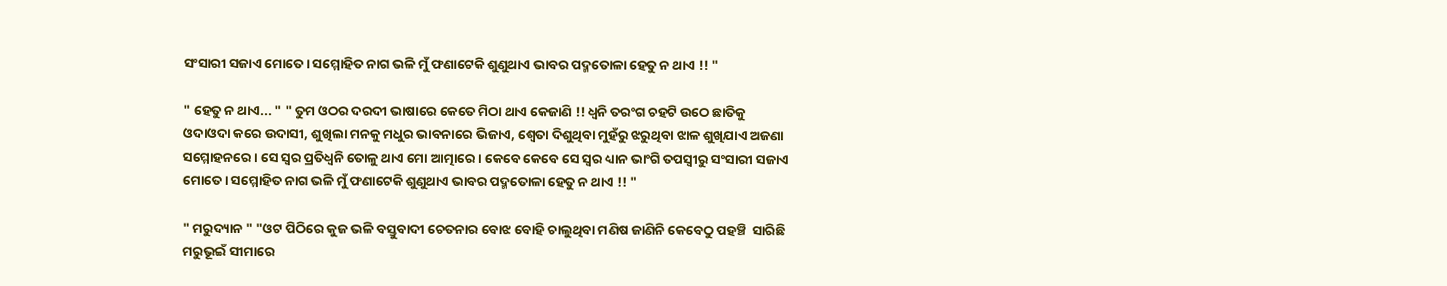ସଂସାରୀ ସଜାଏ ମୋତେ। ସମ୍ମୋହିତ ନାଗ ଭଳି ମୁଁ ଫଣାଟେକି ଶୁଣୁଥାଏ ଭାବର ପଦ୍ମତୋଳା ହେତୁ ନ ଥାଏ !! "

" ହେତୁ ନ ଥାଏ... " " ତୁମ ଓଠର ଦରଦୀ ଭାଷାରେ କେତେ ମିଠା ଥାଏ କେଜାଣି !! ଧ୍ବନି ତରଂଗ ଚହଟି ଉଠେ ଛାତିକୁ ଓଦାଓଦା କରେ ଉଦାସୀ, ଶୁଖିଲା ମନକୁ ମଧୁର ଭାବନାରେ ଭିଜାଏ, ଶ୍ବେତା ଦିଶୁଥିବା ମୁହଁରୁ ଝରୁଥିବା ଝାଳ ଶୁଖିଯାଏ ଅଜଣା ସମ୍ମୋହନରେ । ସେ ସ୍ବର ପ୍ରତିଧ୍ବନି ତୋଳୁ ଥାଏ ମୋ ଆତ୍ମାରେ । କେବେ କେବେ ସେ ସ୍ବର ଧ୍ୟାନ ଭାଂଗି ତପସ୍ବୀରୁ ସଂସାରୀ ସଜାଏ ମୋତେ। ସମ୍ମୋହିତ ନାଗ ଭଳି ମୁଁ ଫଣାଟେକି ଶୁଣୁଥାଏ ଭାବର ପଦ୍ମତୋଳା ହେତୁ ନ ଥାଏ !! "

" ମରୁଦ୍ୟାନ " "ଓଟ ପିଠିରେ କୁଜ ଭଳି ବସ୍ତୁବାଦୀ ଚେତନାର ବୋଝ ବୋହି ଚାଲୁଥିବା ମଣିଷ ଜାଣିନି କେବେଠୁ ପହଞ୍ଚି  ସାରିଛି ମରୁଭୂଇଁ ସୀମାରେ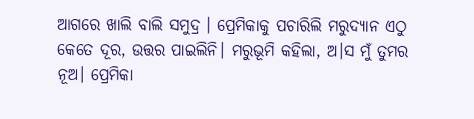ଆଗରେ ଖାଲି ବାଲି ସମୁଦ୍ର । ପ୍ରେମିକାକୁ ପଚାରିଲି ମରୁଦ୍ୟାନ ଏଠୁ କେତେ ଦୂର, ଉତ୍ତର ପାଇଲିନି। ମରୁଭୂମି କହିଲା, ଅ।ସ ମୁଁ ତୁମର ନୂଅ। ପ୍ରେମିକା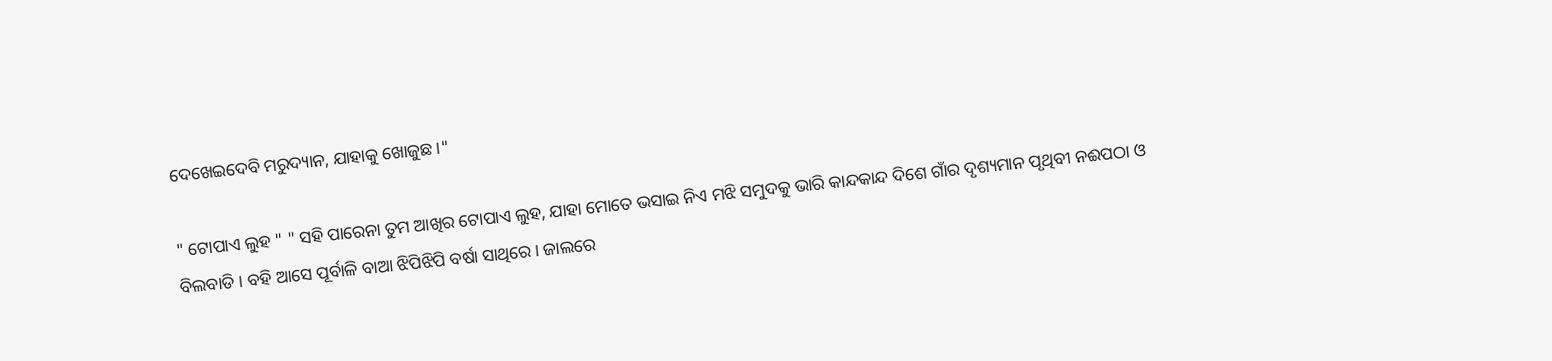ଦେଖେଇଦେବି ମରୁଦ୍ୟାନ, ଯାହାକୁ ଖୋଜୁଛ ।"

" ଟୋପାଏ ଲୁହ " " ସହି ପାରେନା ତୁମ ଆଖିର ଟୋପାଏ ଲୁହ, ଯାହା ମୋତେ ଭସାଇ ନିଏ ମଝି ସମୁଦକୁ ଭାରି କାନ୍ଦକାନ୍ଦ ଦିଶେ ଗାଁର ଦୃଶ୍ୟମାନ ପୃଥିବୀ ନଈପଠା ଓ ବିଲବାଡି । ବହି ଆସେ ପୂର୍ବାଳି ବାଆ ଝିପିଝିପି ବର୍ଷା ସାଥିରେ। ଜାଲରେ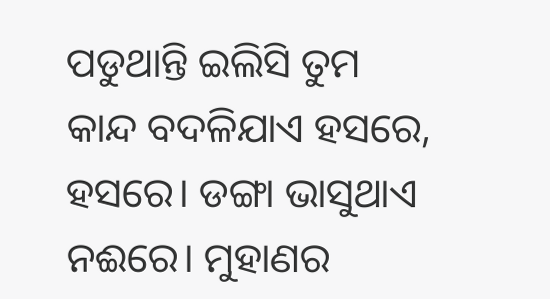ପଡୁଥାନ୍ତି ଇଲିସି ତୁମ କାନ୍ଦ ବଦଳିଯାଏ ହସରେ, ହସରେ। ଡଙ୍ଗା ଭାସୁଥାଏ ନଈରେ। ମୁହାଣର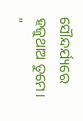ସୌନ୍ଦର୍ଯ୍ୟରେ ହଜୁଥାଅ ତୁମେ। "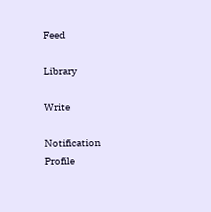Feed

Library

Write

Notification
Profile